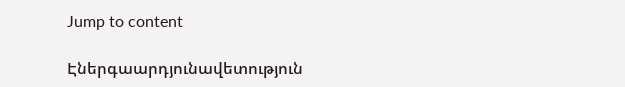Jump to content

Էներգաարդյունավետություն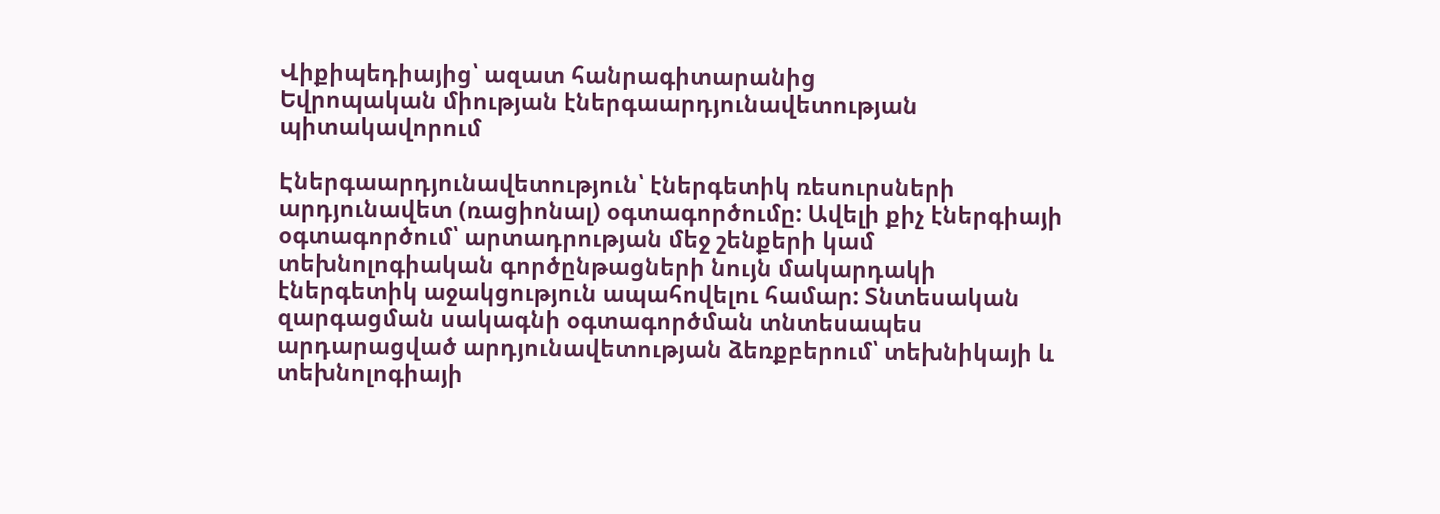Վիքիպեդիայից՝ ազատ հանրագիտարանից
Եվրոպական միության էներգաարդյունավետության պիտակավորում

Էներգաարդյունավետություն՝ էներգետիկ ռեսուրսների արդյունավետ (ռացիոնալ) օգտագործումը: Ավելի քիչ էներգիայի օգտագործում՝ արտադրության մեջ շենքերի կամ տեխնոլոգիական գործընթացների նույն մակարդակի էներգետիկ աջակցություն ապահովելու համար: Տնտեսական զարգացման սակագնի օգտագործման տնտեսապես արդարացված արդյունավետության ձեռքբերում՝ տեխնիկայի և տեխնոլոգիայի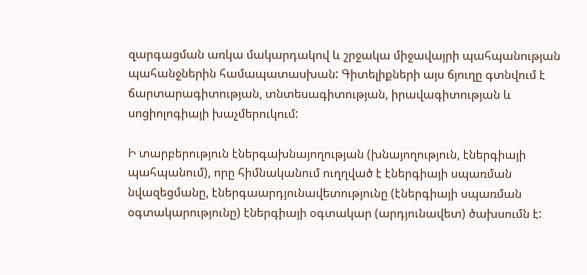զարգացման առկա մակարդակով և շրջակա միջավայրի պահպանության պահանջներին համապատասխան: Գիտելիքների այս ճյուղը գտնվում է ճարտարագիտության, տնտեսագիտության, իրավագիտության և սոցիոլոգիայի խաչմերուկում:

Ի տարբերություն էներգախնայողության (խնայողություն, էներգիայի պահպանում), որը հիմնականում ուղղված է էներգիայի սպառման նվազեցմանը, էներգաարդյունավետությունը (էներգիայի սպառման օգտակարությունը) էներգիայի օգտակար (արդյունավետ) ծախսումն է: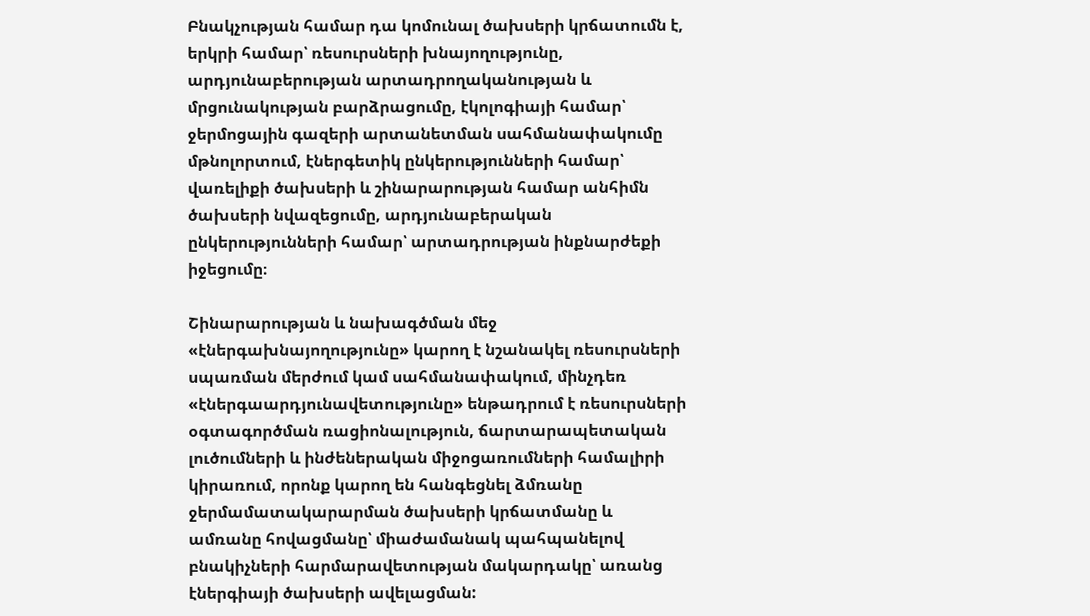Բնակչության համար դա կոմունալ ծախսերի կրճատումն է, երկրի համար՝ ռեսուրսների խնայողությունը, արդյունաբերության արտադրողականության և մրցունակության բարձրացումը, էկոլոգիայի համար՝ ջերմոցային գազերի արտանետման սահմանափակումը մթնոլորտում, էներգետիկ ընկերությունների համար՝ վառելիքի ծախսերի և շինարարության համար անհիմն ծախսերի նվազեցումը, արդյունաբերական ընկերությունների համար՝ արտադրության ինքնարժեքի իջեցումը։

Շինարարության և նախագծման մեջ «էներգախնայողությունը» կարող է նշանակել ռեսուրսների սպառման մերժում կամ սահմանափակում, մինչդեռ «էներգաարդյունավետությունը» ենթադրում է ռեսուրսների օգտագործման ռացիոնալություն, ճարտարապետական լուծումների և ինժեներական միջոցառումների համալիրի կիրառում, որոնք կարող են հանգեցնել ձմռանը ջերմամատակարարման ծախսերի կրճատմանը և ամռանը հովացմանը՝ միաժամանակ պահպանելով բնակիչների հարմարավետության մակարդակը՝ առանց էներգիայի ծախսերի ավելացման: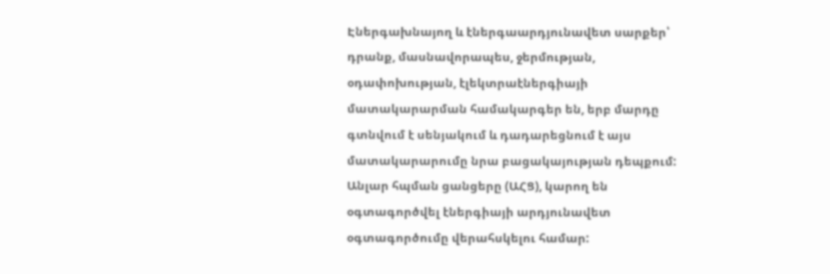Էներգախնայող և էներգաարդյունավետ սարքեր՝ դրանք, մասնավորապես, ջերմության, օդափոխության, էլեկտրաէներգիայի մատակարարման համակարգեր են, երբ մարդը գտնվում է սենյակում և դադարեցնում է այս մատակարարումը նրա բացակայության դեպքում: Անլար հպման ցանցերը (ԱՀՑ), կարող են օգտագործվել էներգիայի արդյունավետ օգտագործումը վերահսկելու համար: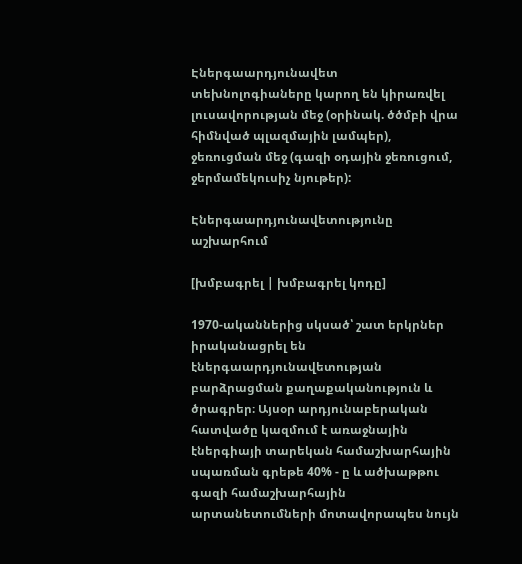Էներգաարդյունավետ տեխնոլոգիաները կարող են կիրառվել լուսավորության մեջ (օրինակ. ծծմբի վրա հիմնված պլազմային լամպեր), ջեռուցման մեջ (գազի օդային ջեռուցում, ջերմամեկուսիչ նյութեր):

Էներգաարդյունավետությունը աշխարհում

[խմբագրել | խմբագրել կոդը]

1970-ականներից սկսած՝ շատ երկրներ իրականացրել են էներգաարդյունավետության բարձրացման քաղաքականություն և ծրագրեր։ Այսօր արդյունաբերական հատվածը կազմում է առաջնային էներգիայի տարեկան համաշխարհային սպառման գրեթե 40% - ը և ածխաթթու գազի համաշխարհային արտանետումների մոտավորապես նույն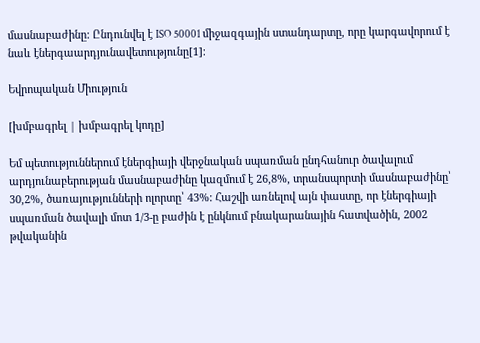մասնաբաժինը: Ընդունվել է ISO 50001 միջազգային ստանդարտը, որը կարգավորում է նաև էներգաարդյունավետությունը[1]։

Եվրոպական Միություն

[խմբագրել | խմբագրել կոդը]

Եմ պետություններում էներգիայի վերջնական սպառման ընդհանուր ծավալում արդյունաբերության մասնաբաժինը կազմում է 26,8%, տրանսպորտի մասնաբաժինը՝ 30,2%, ծառայությունների ոլորտը՝ 43%: Հաշվի առնելով այն փաստը, որ էներգիայի սպառման ծավալի մոտ 1/3-ը բաժին է ընկնում բնակարանային հատվածին, 2002 թվականին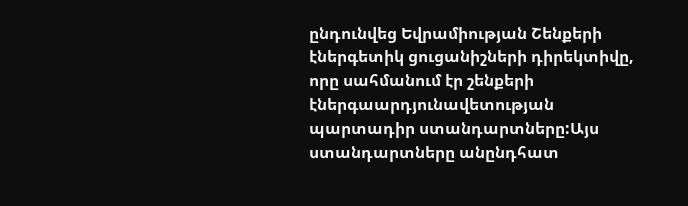ընդունվեց Եվրամիության Շենքերի էներգետիկ ցուցանիշների դիրեկտիվը, որը սահմանում էր շենքերի էներգաարդյունավետության պարտադիր ստանդարտները:Այս ստանդարտները անընդհատ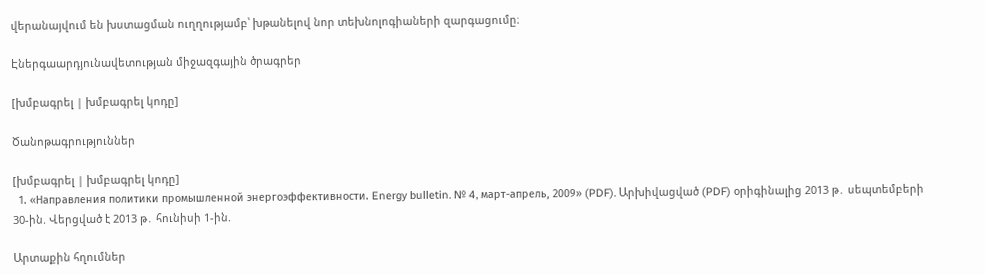վերանայվում են խստացման ուղղությամբ՝ խթանելով նոր տեխնոլոգիաների զարգացումը։

Էներգաարդյունավետության միջազգային ծրագրեր

[խմբագրել | խմբագրել կոդը]

Ծանոթագրություններ

[խմբագրել | խմբագրել կոդը]
  1. «Направления политики промышленной энергоэффективности. Energy bulletin. № 4, март-апрель, 2009» (PDF). Արխիվացված (PDF) օրիգինալից 2013 թ․ սեպտեմբերի 30-ին. Վերցված է 2013 թ․ հունիսի 1-ին.

Արտաքին հղումներ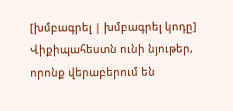[խմբագրել | խմբագրել կոդը]
Վիքիպահեստն ունի նյութեր, որոնք վերաբերում են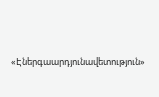«Էներգաարդյունավետություն»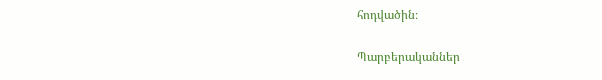հոդվածին։

Պարբերականներ